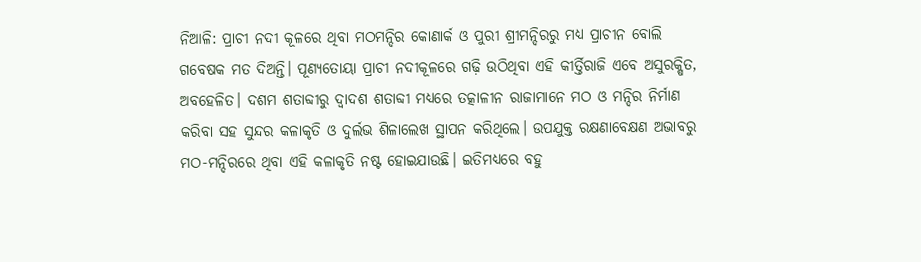ନିଆଳି: ପ୍ରାଚୀ ନଦୀ କୂଳରେ ଥିବା ମଠମନ୍ଦିର କୋଣାର୍କ ଓ ପୁରୀ ଶ୍ରୀମନ୍ଦିରରୁ ମଧ୍ୟ ପ୍ରାଚୀନ ବୋଲି ଗବେଷକ ମତ ଦିଅନ୍ତି। ପୂଣ୍ୟତୋୟା ପ୍ରାଚୀ ନଦୀକୂଳରେ ଗଢ଼ି ଉଠିଥିବା ଏହି କୀର୍ତ୍ତିରାଜି ଏବେ ଅସୁରକ୍ଷିତ, ଅବହେଳିତ। ଦଶମ ଶତାବ୍ଦୀରୁ ଦ୍ବାଦଶ ଶତାବ୍ଦୀ ମଧ୍ୟରେ ତତ୍କାଳୀନ ରାଜାମାନେ ମଠ ଓ ମନ୍ଦିର ନିର୍ମାଣ କରିବା ସହ ସୁନ୍ଦର କଳାକୃତି ଓ ଦୁର୍ଲଭ ଶିଳାଲେଖ ସ୍ଥାପନ କରିଥିଲେ। ଉପଯୁକ୍ତ ରକ୍ଷଣାବେକ୍ଷଣ ଅଭାବରୁ ମଠ-ମନ୍ଦିରରେ ଥିବା ଏହି କଳାକୃତି ନଷ୍ଟ ହୋଇଯାଉଛି। ଇତିମଧ୍ୟରେ ବହୁ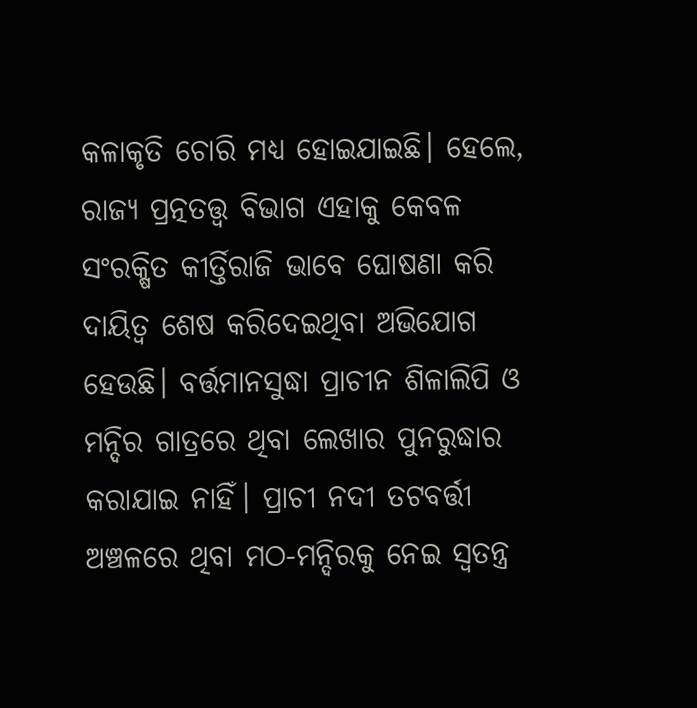କଳାକୃତି ଚୋରି ମଧ୍ୟ ହୋଇଯାଇଛି। ହେଲେ, ରାଜ୍ୟ ପ୍ରତ୍ନତତ୍ତ୍ବ ବିଭାଗ ଏହାକୁ କେବଳ ସଂରକ୍ଷିତ କୀର୍ତ୍ତିରାଜି ଭାବେ ଘୋଷଣା କରି ଦାୟିତ୍ବ ଶେଷ କରିଦେଇଥିବା ଅଭିଯୋଗ ହେଉଛି। ବର୍ତ୍ତମାନସୁଦ୍ଧା ପ୍ରାଚୀନ ଶିଳାଲିପି ଓ ମନ୍ଦିର ଗାତ୍ରରେ ଥିବା ଲେଖାର ପୁନରୁଦ୍ଧାର କରାଯାଇ ନାହିଁ। ପ୍ରାଚୀ ନଦୀ ତଟବର୍ତ୍ତୀ ଅଞ୍ଚଳରେ ଥିବା ମଠ-ମନ୍ଦିରକୁ ନେଇ ସ୍ବତନ୍ତ୍ର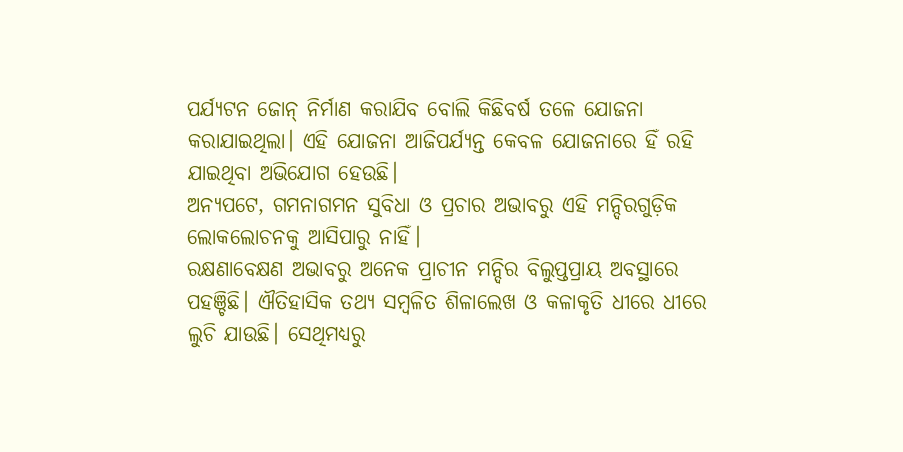ପର୍ଯ୍ୟଟନ ଜୋନ୍ ନିର୍ମାଣ କରାଯିବ ବୋଲି କିଛିବର୍ଷ ତଳେ ଯୋଜନା କରାଯାଇଥିଲା। ଏହି ଯୋଜନା ଆଜିପର୍ଯ୍ୟନ୍ତ କେବଳ ଯୋଜନାରେ ହିଁ ରହି ଯାଇଥିବା ଅଭିଯୋଗ ହେଉଛି।
ଅନ୍ୟପଟେ, ଗମନାଗମନ ସୁବିଧା ଓ ପ୍ରଚାର ଅଭାବରୁ ଏହି ମନ୍ଦିରଗୁଡ଼ିକ ଲୋକଲୋଚନକୁ ଆସିପାରୁ ନାହିଁ।
ରକ୍ଷଣାବେକ୍ଷଣ ଅଭାବରୁ ଅନେକ ପ୍ରାଚୀନ ମନ୍ଦିର ବିଲୁପ୍ତପ୍ରାୟ ଅବସ୍ଥାରେ ପହଞ୍ଚିଛି। ଐତିହାସିକ ତଥ୍ୟ ସମ୍ବଳିତ ଶିଳାଲେଖ ଓ କଳାକୃତି ଧୀରେ ଧୀରେ ଲୁଚି ଯାଉଛି। ସେଥିମଧ୍ୟରୁ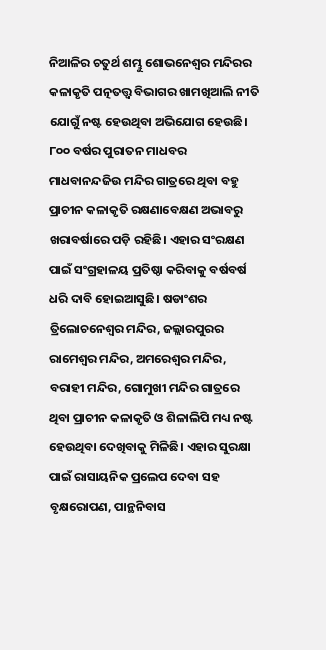ନିଆଳିର ଚତୁର୍ଥ ଶମ୍ଭୁ ଶୋଭନେଶ୍ବର ମନ୍ଦିରର କଳାକୃତି ପତ୍ନତତ୍ତ୍ବ ବିଭାଗର ଖାମଖିଆଲି ନୀତି ଯୋଗୁଁ ନଷ୍ଟ ହେଉଥିବା ଅଭିଯୋଗ ହେଉଛି। ୮୦୦ ବର୍ଷର ପୁରାତନ ମାଧବର ମାଧବାନନ୍ଦଜିଉ ମନ୍ଦିର ଗାତ୍ରରେ ଥିବା ବହୁ ପ୍ରାଚୀନ କଳାକୃତି ରକ୍ଷଣାବେକ୍ଷଣ ଅଭାବରୁ ଖରାବର୍ଷାରେ ପଡ଼ି ରହିଛି। ଏହାର ସଂରକ୍ଷଣ ପାଇଁ ସଂଗ୍ରହାଳୟ ପ୍ରତିଷ୍ଠା କରିବାକୁ ବର୍ଷବର୍ଷ ଧରି ଦାବି ହୋଇଆସୁଛି। ଷଡାଂଶର ତ୍ରିଲୋଚନେଶ୍ବର ମନ୍ଦିର, ଜଲ୍ଲାରପୁରର ରାମେଶ୍ବର ମନ୍ଦିର, ଅମରେଶ୍ବର ମନ୍ଦିର, ବରାହୀ ମନ୍ଦିର, ଗୋମୁଖୀ ମନ୍ଦିର ଗାତ୍ରରେ ଥିବା ପ୍ରାଚୀନ କଳାକୃତି ଓ ଶିଳାଲିପି ମଧ୍ୟ ନଷ୍ଟ ହେଉଥିବା ଦେଖିବାକୁ ମିଳିଛି। ଏହାର ସୁରକ୍ଷା ପାଇଁ ରାସାୟନିକ ପ୍ରଲେପ ଦେବା ସହ ବୃକ୍ଷରୋପଣ, ପାନ୍ଥନିବାସ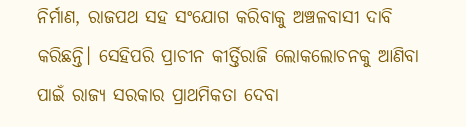ନିର୍ମାଣ, ରାଜପଥ ସହ ସଂଯୋଗ କରିବାକୁ ଅଞ୍ଚଳବାସୀ ଦାବି କରିଛନ୍ତି। ସେହିପରି ପ୍ରାଚୀନ କୀର୍ତ୍ତିରାଜି ଲୋକଲୋଚନକୁ ଆଣିବା ପାଇଁ ରାଜ୍ୟ ସରକାର ପ୍ରାଥମିକତା ଦେବା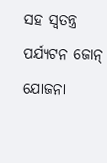ସହ ସ୍ବତନ୍ତ୍ର ପର୍ଯ୍ୟଟନ ଜୋନ୍ ଯୋଜନା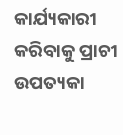କାର୍ଯ୍ୟକାରୀ କରିବାକୁ ପ୍ରାଚୀ ଉପତ୍ୟକା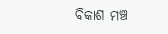ବିକାଶ ମଞ୍ଚ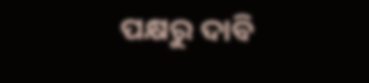ପକ୍ଷରୁ ଦାବି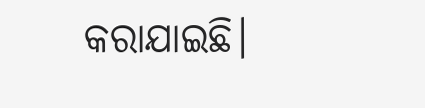କରାଯାଇଛି।